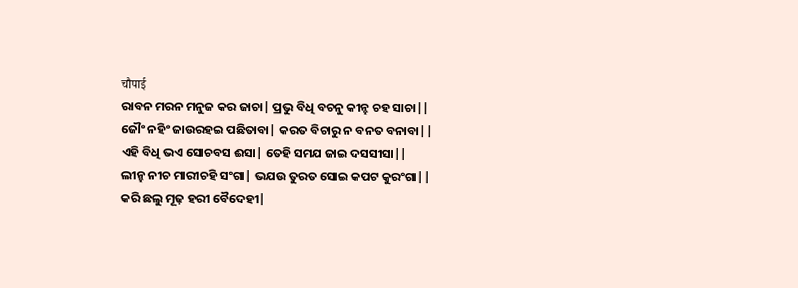चौपाई
ରାବନ ମରନ ମନୁଜ କର ଜାଚା| ପ୍ରଭୁ ବିଧି ବଚନୁ କୀନ୍ହ ଚହ ସାଚା||
ଜୌଂ ନହିଂ ଜାଉରହଇ ପଛିତାବା| କରତ ବିଚାରୁ ନ ବନତ ବନାବା||
ଏହି ବିଧି ଭଏ ସୋଚବସ ଈସା| ତେହି ସମଯ ଜାଇ ଦସସୀସା||
ଲୀନ୍ହ ନୀଚ ମାରୀଚହି ସଂଗା| ଭଯଉ ତୁରତ ସୋଇ କପଟ କୁରଂଗା||
କରି ଛଲୁ ମୂଢ଼ ହରୀ ବୈଦେହୀ|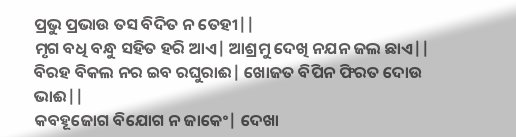ପ୍ରଭୁ ପ୍ରଭାଉ ତସ ବିଦିତ ନ ତେହୀ||
ମୃଗ ବଧି ବନ୍ଧୁ ସହିତ ହରି ଆଏ| ଆଶ୍ରମୁ ଦେଖି ନଯନ ଜଲ ଛାଏ||
ବିରହ ବିକଲ ନର ଇବ ରଘୁରାଈ| ଖୋଜତ ବିପିନ ଫିରତ ଦୋଉ ଭାଈ||
କବହୂଜୋଗ ବିଯୋଗ ନ ଜାକେଂ| ଦେଖା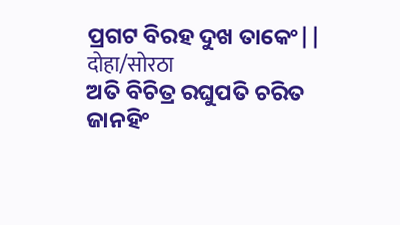ପ୍ରଗଟ ବିରହ ଦୁଖ ତାକେଂ||
दोहा/सोरठा
ଅତି ବିଚିତ୍ର ରଘୁପତି ଚରିତ ଜାନହିଂ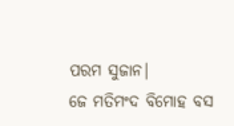ପରମ ସୁଜାନ|
ଜେ ମତିମଂଦ ବିମୋହ ବସ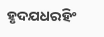ହୃଦଯଧରହିଂ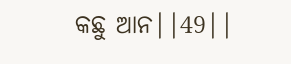କଛୁ ଆନ||49||